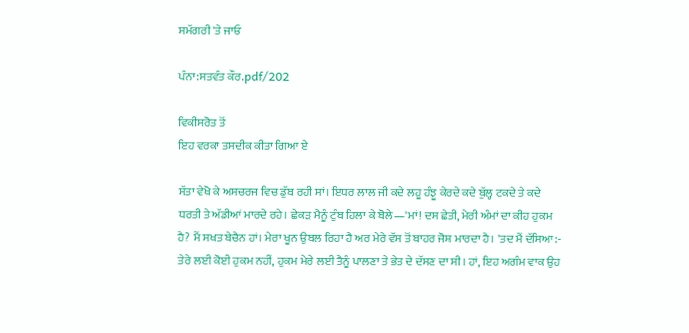ਸਮੱਗਰੀ 'ਤੇ ਜਾਓ

ਪੰਨਾ:ਸਤਵੰਤ ਕੌਰ.pdf/202

ਵਿਕੀਸਰੋਤ ਤੋਂ
ਇਹ ਵਰਕਾ ਤਸਦੀਕ ਕੀਤਾ ਗਿਆ ਏ

ਸੱਤਾ ਵੇਖੋ ਕੇ ਅਸਚਰਜ ਵਿਚ ਡੁੱਬ ਰਹੀ ਸਾਂ। ਇਧਰ ਲਾਲ ਜੀ ਕਦੇ ਲਹੂ ਹੰਝੂ ਕੇਰਦੇ ਕਦੇ ਬੁੱਲ੍ਹ ਟਕਦੇ ਤੇ ਕਦੇ ਧਰਤੀ ਤੇ ਅੱਡੀਆਂ ਮਾਰਦੇ ਰਹੇ। ਛੇਕੜ ਮੈਨੂੰ ਟੁੰਬ ਹਿਲਾ ਕੇ ਬੋਲੇ—'ਮਾਂ! ਦਸ ਛੇਤੀ, ਮੇਰੀ ਅੰਮਾਂ ਦਾ ਕੀਹ ਹੁਕਮ ਹੈ? ਮੈਂ ਸਖਤ ਬੇਚੈਨ ਹਾਂ। ਮੇਰਾ ਖੂਨ ਉਬਲ ਰਿਹਾ ਹੈ ਅਰ ਮੇਰੇ ਵੱਸ ਤੋਂ ਬਾਹਰ ਜੋਸ਼ ਮਾਰਦਾ ਹੈ। 'ਤਦ ਮੈਂ ਦੱਸਿਆ:- ਤੇਰੇ ਲਈ ਕੋਈ ਹੁਕਮ ਨਹੀਂ, ਹੁਕਮ ਮੇਰੇ ਲਈ ਤੈਨੂੰ ਪਾਲਣਾ ਤੇ ਭੇਤ ਦੇ ਦੱਸਣ ਦਾ ਸੀ। ਹਾਂ, ਇਹ ਅਗੰਮ ਵਾਕ ਉਹ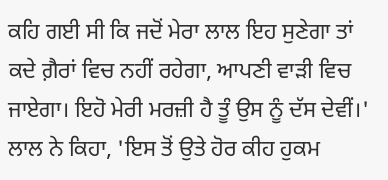ਕਹਿ ਗਈ ਸੀ ਕਿ ਜਦੋਂ ਮੇਰਾ ਲਾਲ ਇਹ ਸੁਣੇਗਾ ਤਾਂ ਕਦੇ ਗ਼ੈਰਾਂ ਵਿਚ ਨਹੀਂ ਰਹੇਗਾ, ਆਪਣੀ ਵਾੜੀ ਵਿਚ ਜਾਏਗਾ। ਇਹੋ ਮੇਰੀ ਮਰਜ਼ੀ ਹੈ ਤੂੰ ਉਸ ਨੂੰ ਦੱਸ ਦੇਵੀਂ।' ਲਾਲ ਨੇ ਕਿਹਾ, 'ਇਸ ਤੋਂ ਉਤੇ ਹੋਰ ਕੀਹ ਹੁਕਮ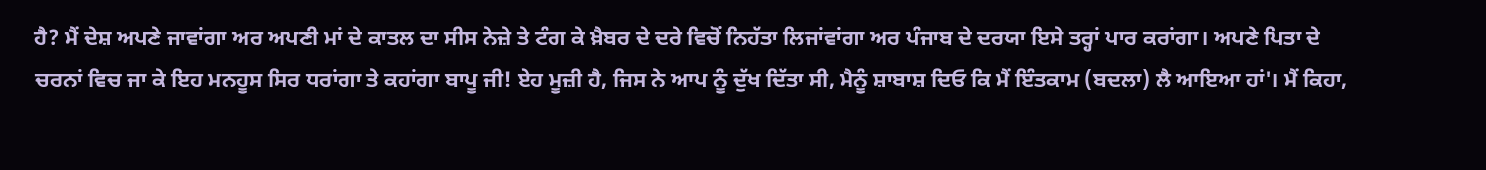ਹੈ? ਮੈਂ ਦੇਸ਼ ਅਪਣੇ ਜਾਵਾਂਗਾ ਅਰ ਅਪਣੀ ਮਾਂ ਦੇ ਕਾਤਲ ਦਾ ਸੀਸ ਨੇਜ਼ੇ ਤੇ ਟੰਗ ਕੇ ਖ਼ੈਬਰ ਦੇ ਦਰੇ ਵਿਚੋਂ ਨਿਹੱਤਾ ਲਿਜਾਂਵਾਂਗਾ ਅਰ ਪੰਜਾਬ ਦੇ ਦਰਯਾ ਇਸੇ ਤਰ੍ਹਾਂ ਪਾਰ ਕਰਾਂਗਾ। ਅਪਣੇ ਪਿਤਾ ਦੇ ਚਰਨਾਂ ਵਿਚ ਜਾ ਕੇ ਇਹ ਮਨਹੂਸ ਸਿਰ ਧਰਾਂਗਾ ਤੇ ਕਹਾਂਗਾ ਬਾਪੂ ਜੀ! ਏਹ ਮੂਜ਼ੀ ਹੈ, ਜਿਸ ਨੇ ਆਪ ਨੂੰ ਦੁੱਖ ਦਿੱਤਾ ਸੀ, ਮੈਨੂੰ ਸ਼ਾਬਾਸ਼ ਦਿਓ ਕਿ ਮੈਂ ਇੰਤਕਾਮ (ਬਦਲਾ) ਲੈ ਆਇਆ ਹਾਂ'। ਮੈਂ ਕਿਹਾ,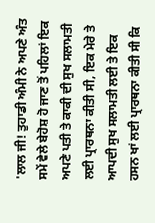'ਲਾਲ ਜੀ! ਤੁਹਾਡੀ ਅੰਮੀ ਨੇ ਅਪਣੇ ਅੰਤ ਸਮੇਂ ਵੇਲੇ ਬੇਹੋਸ਼ ਹੋ ਜਾਣ ਤੋਂ ਪਹਿਲਾਂ ਇਕ ਅਪਣੇ ਪਤੀ ਤੇ ਕਾਕੀ ਦੀ ਸੁਖ ਸਲਾਮਤੀ ਲਈ ਪ੍ਰਾਰਥਨਾ ਕੀਤੀ ਸੀ, ਇਕ ਮੇਰੇ ਤੇ ਆਪਦੀ ਸੁਖ ਸਲਾਮਤੀ ਲਈ ਤੇ ਇਕ ਹਸਨ ਖਾਂ ਲਈ ਪ੍ਰਾਰਥਨਾ ਕੀਤੀ ਸੀ ਕਿ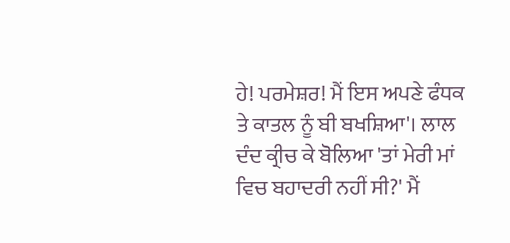ਹੇ! ਪਰਮੇਸ਼ਰ! ਮੈਂ ਇਸ ਅਪਣੇ ਫੰਧਕ ਤੇ ਕਾਤਲ ਨੂੰ ਬੀ ਬਖਸ਼ਿਆ'। ਲਾਲ ਦੰਦ ਕ੍ਰੀਚ ਕੇ ਬੋਲਿਆ 'ਤਾਂ ਮੇਰੀ ਮਾਂ ਵਿਚ ਬਹਾਦਰੀ ਨਹੀਂ ਸੀ?' ਮੈਂ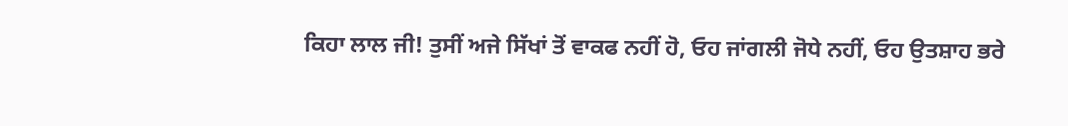ਕਿਹਾ ਲਾਲ ਜੀ! ਤੁਸੀਂ ਅਜੇ ਸਿੱਖਾਂ ਤੋਂ ਵਾਕਫ ਨਹੀਂ ਹੋ, ਓਹ ਜਾਂਗਲੀ ਜੋਧੇ ਨਹੀਂ, ਓਹ ਉਤਸ਼ਾਹ ਭਰੇ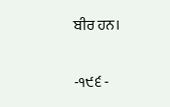ਬੀਰ ਹਨ।

-੧੯੬ -